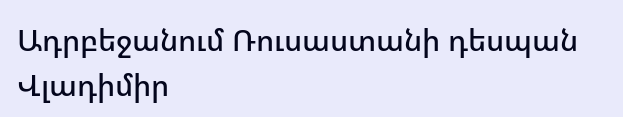Ադրբեջանում Ռուսաստանի դեսպան Վլադիմիր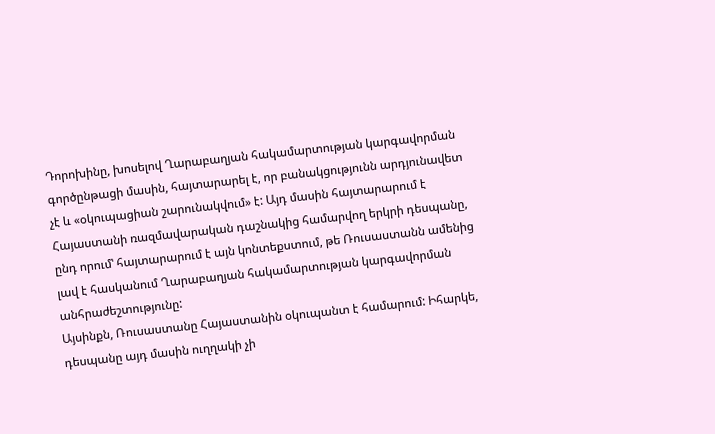Դորոխինը, խոսելով Ղարաբաղյան հակամարտության կարգավորման գործընթացի մասին, հայտարարել է, որ բանակցությունն արդյունավետ չէ և «օկուպացիան շարունակվում» է: Այդ մասին հայտարարում է Հայաստանի ռազմավարական դաշնակից համարվող երկրի դեսպանը, ընդ որումʽ հայտարարում է այն կոնտեքստում, թե Ռուսաստանն ամենից լավ է հասկանում Ղարաբաղյան հակամարտության կարգավորման անհրաժեշտությունը:
Այսինքն, Ռուսաստանը Հայաստանին օկուպանտ է համարում: Իհարկե, դեսպանը այդ մասին ուղղակի չի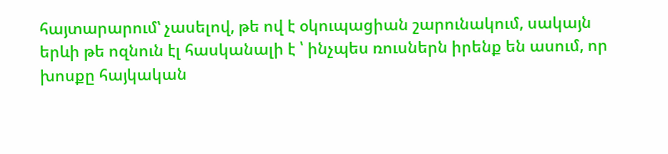հայտարարումʽ չասելով, թե ով է օկուպացիան շարունակում, սակայն երևի թե ոզնուն էլ հասկանալի է ՝ ինչպես ռուսներն իրենք են ասում, որ խոսքը հայկական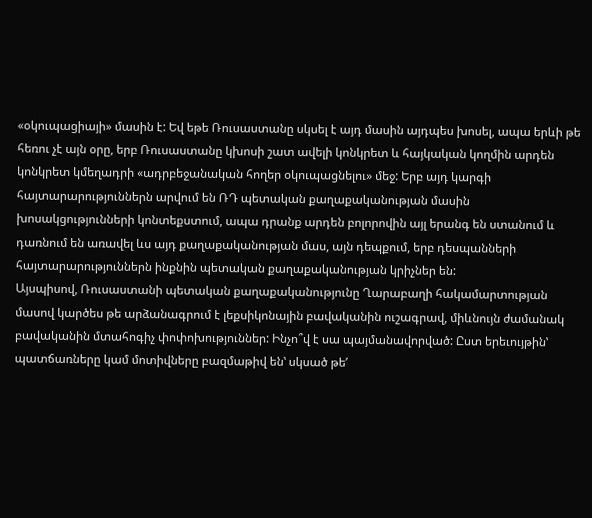«օկուպացիայի» մասին է: Եվ եթե Ռուսաստանը սկսել է այդ մասին այդպես խոսել, ապա երևի թե հեռու չէ այն օրը, երբ Ռուսաստանը կխոսի շատ ավելի կոնկրետ և հայկական կողմին արդեն կոնկրետ կմեղադրի «ադրբեջանական հողեր օկուպացնելու» մեջ: Երբ այդ կարգի հայտարարություններն արվում են ՌԴ պետական քաղաքականության մասին խոսակցությունների կոնտեքստում, ապա դրանք արդեն բոլորովին այլ երանգ են ստանում և դառնում են առավել ևս այդ քաղաքականության մաս, այն դեպքում, երբ դեսպանների հայտարարություններն ինքնին պետական քաղաքականության կրիչներ են:
Այսպիսով, Ռուսաստանի պետական քաղաքականությունը Ղարաբաղի հակամարտության մասով կարծես թե արձանագրում է լեքսիկոնային բավականին ուշագրավ, միևնույն ժամանակ բավականին մտահոգիչ փոփոխություններ: Ինչո՞վ է սա պայմանավորված: Ըստ երեւույթինʽ պատճառները կամ մոտիվները բազմաթիվ ենʽ սկսած թեʼ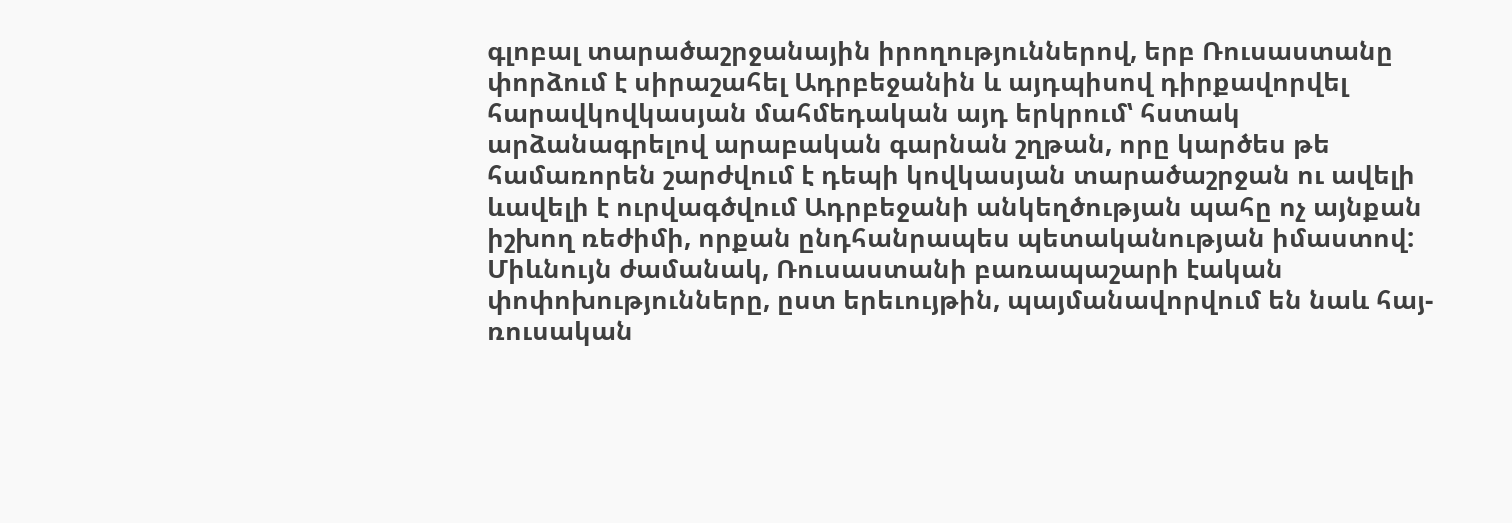գլոբալ տարածաշրջանային իրողություններով, երբ Ռուսաստանը փորձում է սիրաշահել Ադրբեջանին և այդպիսով դիրքավորվել հարավկովկասյան մահմեդական այդ երկրումʽ հստակ արձանագրելով արաբական գարնան շղթան, որը կարծես թե համառորեն շարժվում է դեպի կովկասյան տարածաշրջան ու ավելի ևավելի է ուրվագծվում Ադրբեջանի անկեղծության պահը ոչ այնքան իշխող ռեժիմի, որքան ընդհանրապես պետականության իմաստով:
Միևնույն ժամանակ, Ռուսաստանի բառապաշարի էական փոփոխությունները, ըստ երեւույթին, պայմանավորվում են նաև հայ-ռուսական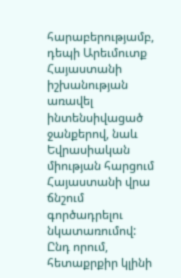հարաբերությամբ, դեպի Արեւմուտք Հայաստանի իշխանության առավել ինտենսիվացած ջանքերով, նաև Եվրասիական միության հարցում Հայաստանի վրա ճնշում գործադրելու նկատառումով: Ընդ որում, հետաքրքիր կլինի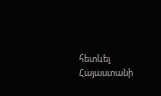հետևել Հայաստանի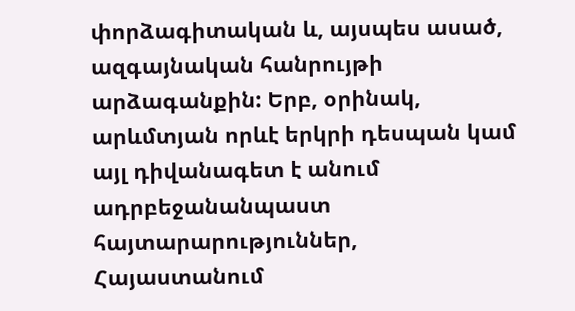փորձագիտական և, այսպես ասած, ազգայնական հանրույթի արձագանքին: Երբ, օրինակ, արևմտյան որևէ երկրի դեսպան կամ այլ դիվանագետ է անում ադրբեջանանպաստ հայտարարություններ, Հայաստանում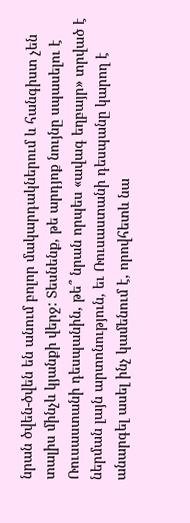նրան ծվեն-ծվեն են անում բոլոր մակարդակներում և հանգիստ չեն տալիս մինչև կյանքի վերջ: Տեսնենք, թե արդյոք նույնը սպասելու է Ռուսաստանի դեսպանին, թե՞ նրան որպես «ավագ եղբայր» տրված է ներման լայն արտոնություն, եւ Ռուսաստանի դեսպանը կարող է անարգել ասել ինչ կամենում է, որովհետև նա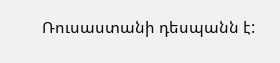Ռուսաստանի դեսպանն է: